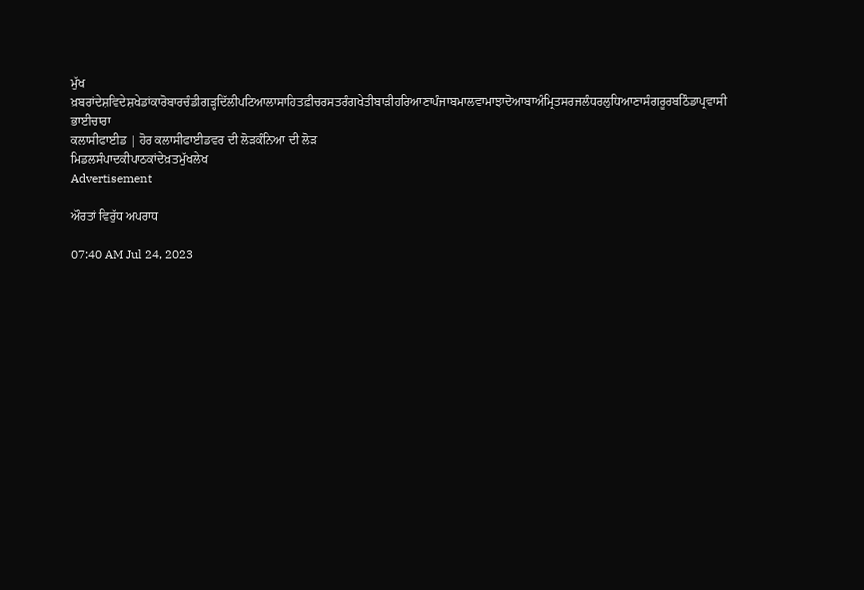ਮੁੱਖ ਖ਼ਬਰਾਂਦੇਸ਼ਵਿਦੇਸ਼ਖੇਡਾਂਕਾਰੋਬਾਰਚੰਡੀਗੜ੍ਹਦਿੱਲੀਪਟਿਆਲਾਸਾਹਿਤਫ਼ੀਚਰਸਤਰੰਗਖੇਤੀਬਾੜੀਹਰਿਆਣਾਪੰਜਾਬਮਾਲਵਾਮਾਝਾਦੋਆਬਾਅੰਮ੍ਰਿਤਸਰਜਲੰਧਰਲੁਧਿਆਣਾਸੰਗਰੂਰਬਠਿੰਡਾਪ੍ਰਵਾਸੀ ਭਾਈਚਾਰਾ
ਕਲਾਸੀਫਾਈਡ | ਹੋਰ ਕਲਾਸੀਫਾਈਡਵਰ ਦੀ ਲੋੜਕੰਨਿਆ ਦੀ ਲੋੜ
ਮਿਡਲਸੰਪਾਦਕੀਪਾਠਕਾਂਦੇਖ਼ਤਮੁੱਖਲੇਖ
Advertisement

ਔਰਤਾਂ ਵਿਰੁੱਧ ਅਪਰਾਧ

07:40 AM Jul 24, 2023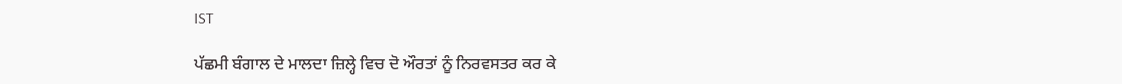IST

ਪੱਛਮੀ ਬੰਗਾਲ ਦੇ ਮਾਲਦਾ ਜ਼ਿਲ੍ਹੇ ਵਿਚ ਦੋ ਔਰਤਾਂ ਨੂੰ ਨਿਰਵਸਤਰ ਕਰ ਕੇ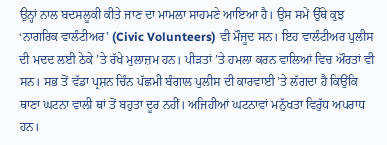ਉਨ੍ਹਾਂ ਨਾਲ ਬਦਸਲੂਕੀ ਕੀਤੇ ਜਾਣ ਦਾ ਮਾਮਲਾ ਸਾਹਮਣੇ ਆਇਆ ਹੈ। ਉਸ ਸਮੇਂ ਉੱਥੇ ਕੁਝ ‘ਨਾਗਰਿਕ ਵਾਲੰਟੀਅਰ’ (Civic Volunteers) ਵੀ ਮੌਜੂਦ ਸਨ। ਇਹ ਵਾਲੰਟੀਅਰ ਪੁਲੀਸ ਦੀ ਮਦਦ ਲਈ ਠੇਕੇ ’ਤੇ ਰੱਖੇ ਮੁਲਾਜ਼ਮ ਹਨ। ਪੀੜਤਾਂ ’ਤੇ ਹਮਲਾ ਕਰਨ ਵਾਲਿਆਂ ਵਿਚ ਔਰਤਾਂ ਵੀ ਸਨ। ਸਭ ਤੋਂ ਵੱਡਾ ਪ੍ਰਸ਼ਨ ਚਿੰਨ ਪੱਛਮੀ ਬੰਗਾਲ ਪੁਲੀਸ ਦੀ ਕਾਰਵਾਈ ’ਤੇ ਲੱਗਦਾ ਹੈ ਕਿਉਂਕਿ ਥਾਣਾ ਘਟਨਾ ਵਾਲੀ ਥਾਂ ਤੋਂ ਬਹੁਤਾ ਦੂਰ ਨਹੀਂ। ਅਜਿਹੀਆਂ ਘਟਨਾਵਾਂ ਮਨੁੱਖਤਾ ਵਿਰੁੱਧ ਅਪਰਾਧ ਹਨ।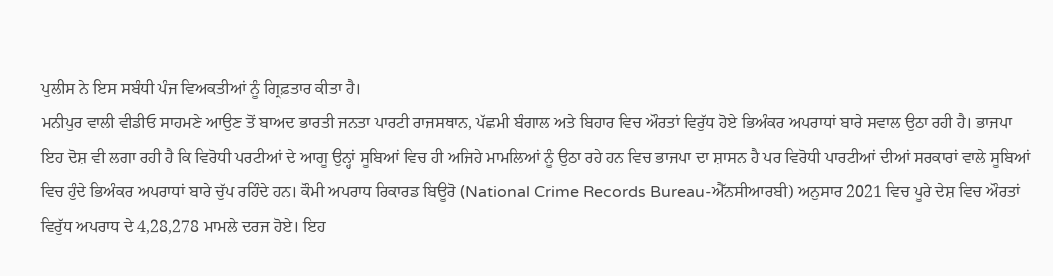ਪੁਲੀਸ ਨੇ ਇਸ ਸਬੰਧੀ ਪੰਜ ਵਿਅਕਤੀਆਂ ਨੂੰ ਗ੍ਰਿਫ਼ਤਾਰ ਕੀਤਾ ਹੈ।
ਮਨੀਪੁਰ ਵਾਲੀ ਵੀਡੀਓ ਸਾਹਮਣੇ ਆਉਣ ਤੋਂ ਬਾਅਦ ਭਾਰਤੀ ਜਨਤਾ ਪਾਰਟੀ ਰਾਜਸਥਾਨ, ਪੱਛਮੀ ਬੰਗਾਲ ਅਤੇ ਬਿਹਾਰ ਵਿਚ ਔਰਤਾਂ ਵਿਰੁੱਧ ਹੋਏ ਭਿਅੰਕਰ ਅਪਰਾਧਾਂ ਬਾਰੇ ਸਵਾਲ ਉਠਾ ਰਹੀ ਹੈ। ਭਾਜਪਾ ਇਹ ਦੋਸ਼ ਵੀ ਲਗਾ ਰਹੀ ਹੈ ਕਿ ਵਿਰੋਧੀ ਪਰਟੀਆਂ ਦੇ ਆਗੂ ਉਨ੍ਹਾਂ ਸੂਬਿਆਂ ਵਿਚ ਹੀ ਅਜਿਹੇ ਮਾਮਲਿਆਂ ਨੂੰ ਉਠਾ ਰਹੇ ਹਨ ਵਿਚ ਭਾਜਪਾ ਦਾ ਸ਼ਾਸਨ ਹੈ ਪਰ ਵਿਰੋਧੀ ਪਾਰਟੀਆਂ ਦੀਆਂ ਸਰਕਾਰਾਂ ਵਾਲੇ ਸੂਬਿਆਂ ਵਿਚ ਹੁੰਦੇ ਭਿਅੰਕਰ ਅਪਰਾਧਾਂ ਬਾਰੇ ਚੁੱਪ ਰਹਿੰਦੇ ਹਨ। ਕੌਮੀ ਅਪਰਾਧ ਰਿਕਾਰਡ ਬਿਊਰੋ (National Crime Records Bureau-ਐੱਨਸੀਆਰਬੀ) ਅਨੁਸਾਰ 2021 ਵਿਚ ਪੂਰੇ ਦੇਸ਼ ਵਿਚ ਔਰਤਾਂ ਵਿਰੁੱਧ ਅਪਰਾਧ ਦੇ 4,28,278 ਮਾਮਲੇ ਦਰਜ ਹੋਏ। ਇਹ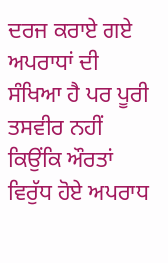ਦਰਜ ਕਰਾਏ ਗਏ ਅਪਰਾਧਾਂ ਦੀ ਸੰਖਿਆ ਹੈ ਪਰ ਪੂਰੀ ਤਸਵੀਰ ਨਹੀਂ ਕਿਉਂਕਿ ਔਰਤਾਂ ਵਿਰੁੱਧ ਹੋਏ ਅਪਰਾਧ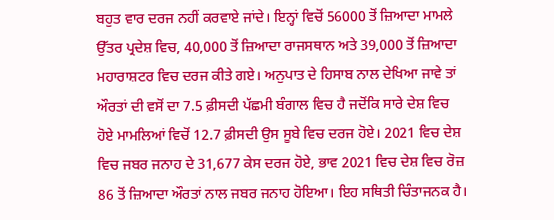ਬਹੁਤ ਵਾਰ ਦਰਜ ਨਹੀਂ ਕਰਵਾਏ ਜਾਂਦੇ। ਇਨ੍ਹਾਂ ਵਿਚੋਂ 56000 ਤੋਂ ਜ਼ਿਆਦਾ ਮਾਮਲੇ ਉੱਤਰ ਪ੍ਰਦੇਸ਼ ਵਿਚ, 40,000 ਤੋਂ ਜ਼ਿਆਦਾ ਰਾਜਸਥਾਨ ਅਤੇ 39,000 ਤੋਂ ਜ਼ਿਆਦਾ ਮਹਾਰਾਸ਼ਟਰ ਵਿਚ ਦਰਜ ਕੀਤੇ ਗਏ। ਅਨੁਪਾਤ ਦੇ ਹਿਸਾਬ ਨਾਲ ਦੇਖਿਆ ਜਾਵੇ ਤਾਂ ਔਰਤਾਂ ਦੀ ਵਸੋਂ ਦਾ 7.5 ਫ਼ੀਸਦੀ ਪੱਛਮੀ ਬੰਗਾਲ ਵਿਚ ਹੈ ਜਦੋਂਕਿ ਸਾਰੇ ਦੇਸ਼ ਵਿਚ ਹੋਏ ਮਾਮਲਿਆਂ ਵਿਚੋਂ 12.7 ਫ਼ੀਸਦੀ ਉਸ ਸੂਬੇ ਵਿਚ ਦਰਜ ਹੋਏ। 2021 ਵਿਚ ਦੇਸ਼ ਵਿਚ ਜਬਰ ਜਨਾਹ ਦੇ 31,677 ਕੇਸ ਦਰਜ ਹੋਏ, ਭਾਵ 2021 ਵਿਚ ਦੇਸ਼ ਵਿਚ ਰੋਜ਼ 86 ਤੋਂ ਜ਼ਿਆਦਾ ਔਰਤਾਂ ਨਾਲ ਜਬਰ ਜਨਾਹ ਹੋਇਆ। ਇਹ ਸਥਿਤੀ ਚਿੰਤਾਜਨਕ ਹੈ।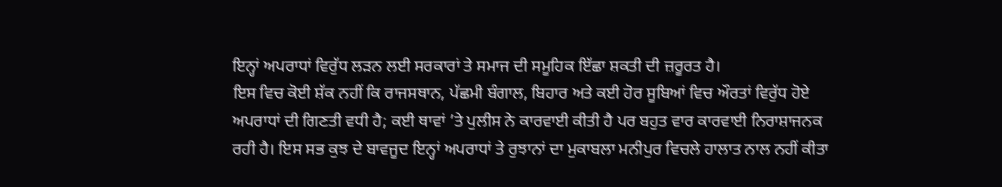ਇਨ੍ਹਾਂ ਅਪਰਾਧਾਂ ਵਿਰੁੱਧ ਲੜਨ ਲਈ ਸਰਕਾਰਾਂ ਤੇ ਸਮਾਜ ਦੀ ਸਮੂਹਿਕ ਇੱਛਾ ਸ਼ਕਤੀ ਦੀ ਜ਼ਰੂਰਤ ਹੈ।
ਇਸ ਵਿਚ ਕੋਈ ਸ਼ੱਕ ਨਹੀਂ ਕਿ ਰਾਜਸਥਾਨ, ਪੱਛਮੀ ਬੰਗਾਲ, ਬਿਹਾਰ ਅਤੇ ਕਈ ਹੋਰ ਸੂਬਿਆਂ ਵਿਚ ਔਰਤਾਂ ਵਿਰੁੱਧ ਹੋਏ ਅਪਰਾਧਾਂ ਦੀ ਗਿਣਤੀ ਵਧੀ ਹੈ; ਕਈ ਥਾਵਾਂ ’ਤੇ ਪੁਲੀਸ ਨੇ ਕਾਰਵਾਈ ਕੀਤੀ ਹੈ ਪਰ ਬਹੁਤ ਵਾਰ ਕਾਰਵਾਈ ਨਿਰਾਸ਼ਾਜਨਕ ਰਹੀ ਹੈ। ਇਸ ਸਭ ਕੁਝ ਦੇ ਬਾਵਜੂਦ ਇਨ੍ਹਾਂ ਅਪਰਾਧਾਂ ਤੇ ਰੁਝਾਨਾਂ ਦਾ ਮੁਕਾਬਲਾ ਮਨੀਪੁਰ ਵਿਚਲੇ ਹਾਲਾਤ ਨਾਲ ਨਹੀਂ ਕੀਤਾ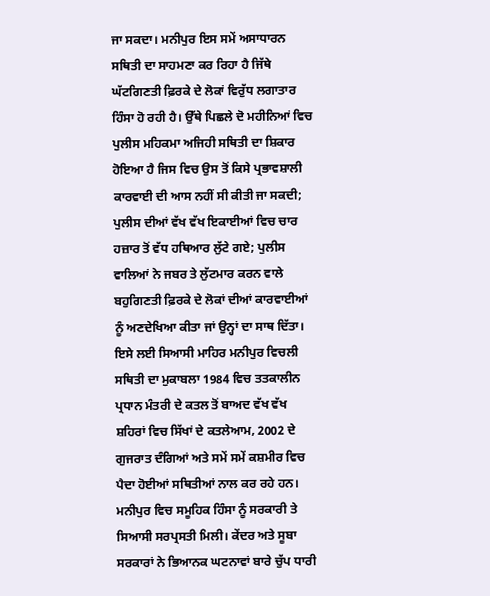ਜਾ ਸਕਦਾ। ਮਨੀਪੁਰ ਇਸ ਸਮੇਂ ਅਸਾਧਾਰਨ ਸਥਿਤੀ ਦਾ ਸਾਹਮਣਾ ਕਰ ਰਿਹਾ ਹੈ ਜਿੱਥੇ ਘੱਟਗਿਣਤੀ ਫ਼ਿਰਕੇ ਦੇ ਲੋਕਾਂ ਵਿਰੁੱਧ ਲਗਾਤਾਰ ਹਿੰਸਾ ਹੋ ਰਹੀ ਹੈ। ਉੱਥੇ ਪਿਛਲੇ ਦੋ ਮਹੀਨਿਆਂ ਵਿਚ ਪੁਲੀਸ ਮਹਿਕਮਾ ਅਜਿਹੀ ਸਥਿਤੀ ਦਾ ਸ਼ਿਕਾਰ ਹੋਇਆ ਹੈ ਜਿਸ ਵਿਚ ਉਸ ਤੋਂ ਕਿਸੇ ਪ੍ਰਭਾਵਸ਼ਾਲੀ ਕਾਰਵਾਈ ਦੀ ਆਸ ਨਹੀਂ ਸੀ ਕੀਤੀ ਜਾ ਸਕਦੀ; ਪੁਲੀਸ ਦੀਆਂ ਵੱਖ ਵੱਖ ਇਕਾਈਆਂ ਵਿਚ ਚਾਰ ਹਜ਼ਾਰ ਤੋਂ ਵੱਧ ਹਥਿਆਰ ਲੁੱਟੇ ਗਏ; ਪੁਲੀਸ ਵਾਲਿਆਂ ਨੇ ਜਬਰ ਤੇ ਲੁੱਟਮਾਰ ਕਰਨ ਵਾਲੇ ਬਹੁਗਿਣਤੀ ਫ਼ਿਰਕੇ ਦੇ ਲੋਕਾਂ ਦੀਆਂ ਕਾਰਵਾਈਆਂ ਨੂੰ ਅਣਦੇਖਿਆ ਕੀਤਾ ਜਾਂ ਉਨ੍ਹਾਂ ਦਾ ਸਾਥ ਦਿੱਤਾ। ਇਸੇ ਲਈ ਸਿਆਸੀ ਮਾਹਿਰ ਮਨੀਪੁਰ ਵਿਚਲੀ ਸਥਿਤੀ ਦਾ ਮੁਕਾਬਲਾ 1984 ਵਿਚ ਤਤਕਾਲੀਨ ਪ੍ਰਧਾਨ ਮੰਤਰੀ ਦੇ ਕਤਲ ਤੋਂ ਬਾਅਦ ਵੱਖ ਵੱਖ ਸ਼ਹਿਰਾਂ ਵਿਚ ਸਿੱਖਾਂ ਦੇ ਕਤਲੇਆਮ, 2002 ਦੇ ਗੁਜਰਾਤ ਦੰਗਿਆਂ ਅਤੇ ਸਮੇਂ ਸਮੇਂ ਕਸ਼ਮੀਰ ਵਿਚ ਪੈਦਾ ਹੋਈਆਂ ਸਥਿਤੀਆਂ ਨਾਲ ਕਰ ਰਹੇ ਹਨ। ਮਨੀਪੁਰ ਵਿਚ ਸਮੂਹਿਕ ਹਿੰਸਾ ਨੂੰ ਸਰਕਾਰੀ ਤੇ ਸਿਆਸੀ ਸਰਪ੍ਰਸਤੀ ਮਿਲੀ। ਕੇਂਦਰ ਅਤੇ ਸੂਬਾ ਸਰਕਾਰਾਂ ਨੇ ਭਿਆਨਕ ਘਟਨਾਵਾਂ ਬਾਰੇ ਚੁੱਪ ਧਾਰੀ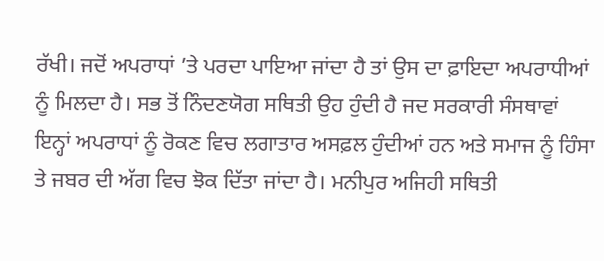ਰੱਖੀ। ਜਦੋਂ ਅਪਰਾਧਾਂ ’ਤੇ ਪਰਦਾ ਪਾਇਆ ਜਾਂਦਾ ਹੈ ਤਾਂ ਉਸ ਦਾ ਫ਼ਾਇਦਾ ਅਪਰਾਧੀਆਂ ਨੂੰ ਮਿਲਦਾ ਹੈ। ਸਭ ਤੋਂ ਨਿੰਦਣਯੋਗ ਸਥਿਤੀ ਉਹ ਹੁੰਦੀ ਹੈ ਜਦ ਸਰਕਾਰੀ ਸੰਸਥਾਵਾਂ ਇਨ੍ਹਾਂ ਅਪਰਾਧਾਂ ਨੂੰ ਰੋਕਣ ਵਿਚ ਲਗਾਤਾਰ ਅਸਫ਼ਲ ਹੁੰਦੀਆਂ ਹਨ ਅਤੇ ਸਮਾਜ ਨੂੰ ਹਿੰਸਾ ਤੇ ਜਬਰ ਦੀ ਅੱਗ ਵਿਚ ਝੋਕ ਦਿੱਤਾ ਜਾਂਦਾ ਹੈ। ਮਨੀਪੁਰ ਅਜਿਹੀ ਸਥਿਤੀ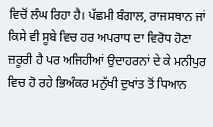ਵਿਚੋਂ ਲੰਘ ਰਿਹਾ ਹੈ। ਪੱਛਮੀ ਬੰਗਾਲ, ਰਾਜਸਥਾਨ ਜਾਂ ਕਿਸੇ ਵੀ ਸੂਬੇ ਵਿਚ ਹਰ ਅਪਰਾਧ ਦਾ ਵਿਰੋਧ ਹੋਣਾ ਜ਼ਰੂਰੀ ਹੈ ਪਰ ਅਜਿਹੀਆਂ ਉਦਾਹਰਨਾਂ ਦੇ ਕੇ ਮਨੀਪੁਰ ਵਿਚ ਹੋ ਰਹੇ ਭਿਅੰਕਰ ਮਨੁੱਖੀ ਦੁਖਾਂਤ ਤੋਂ ਧਿਆਨ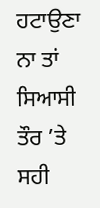ਹਟਾਉਣਾ ਨਾ ਤਾਂ ਸਿਆਸੀ ਤੌਰ ’ਤੇ ਸਹੀ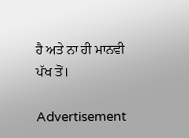ਹੈ ਅਤੇ ਨਾ ਹੀ ਮਾਨਵੀ ਪੱਖ ਤੋਂ।

Advertisement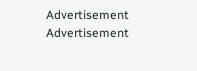Advertisement
Advertisement